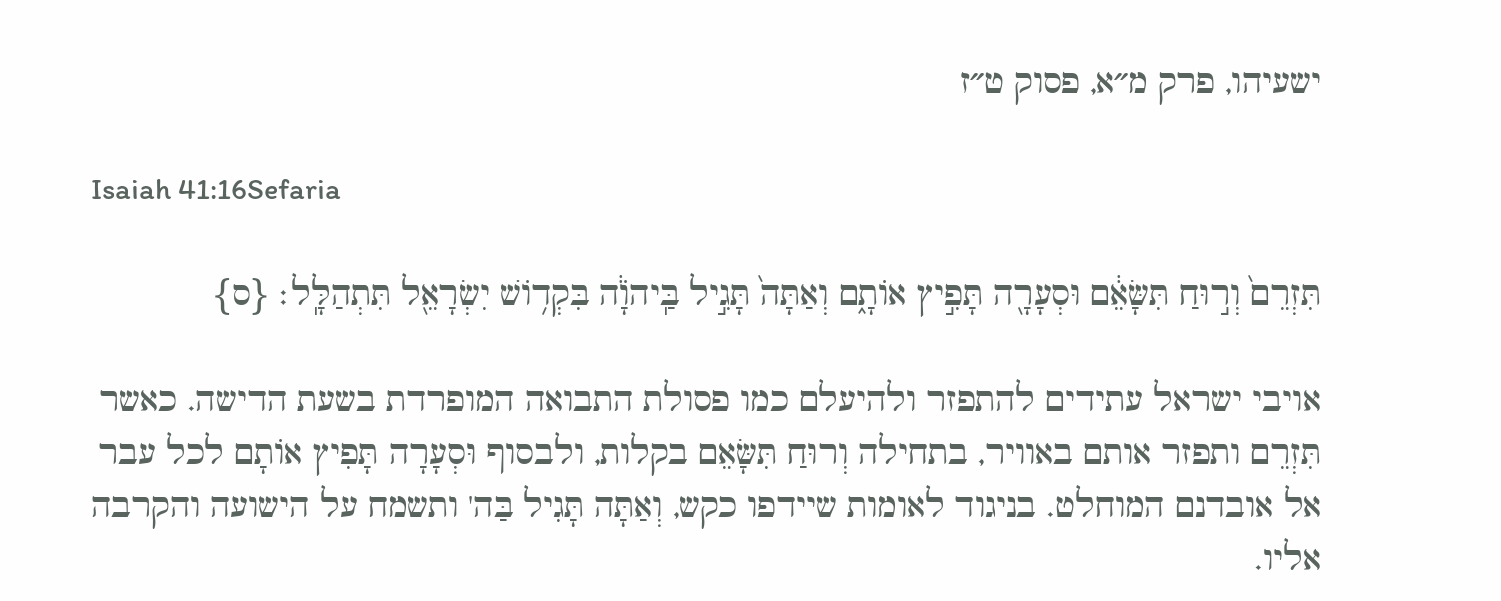ישעיהו, פרק מ״א, פסוק ט״ז

Isaiah 41:16Sefaria

תִּזְרֵם֙ וְר֣וּחַ תִּשָּׂאֵ֔ם וּסְעָרָ֖ה תָּפִ֣יץ אוֹתָ֑ם וְאַתָּה֙ תָּגִ֣יל בַּֽיהֹוָ֔ה בִּקְד֥וֹשׁ יִשְׂרָאֵ֖ל תִּתְהַלָּֽל׃ {ס}

אויבי ישראל עתידים להתפזר ולהיעלם כמו פסולת התבואה המופרדת בשעת הדישה. כאשר תִּזְרֵם ותפזר אותם באוויר, בתחילה וְרוּחַ תִּשָּׂאֵם בקלות, ולבסוף וּסְעָרָה תָּפִיץ אוֹתָם לכל עבר אל אובדנם המוחלט. בניגוד לאומות שיידפו כקש, וְאַתָּה תָּגִיל בַּה' ותשמח על הישועה והקרבה אליו.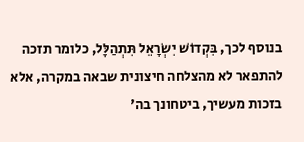בנוסף לכך, בִּקְדוֹשׁ יִשְׂרָאֵל תִּתְהַלָּל, כלומר תזכה להתפאר לא מהצלחה חיצונית שבאה במקרה, אלא בזכות מעשיך, ביטחונך בה'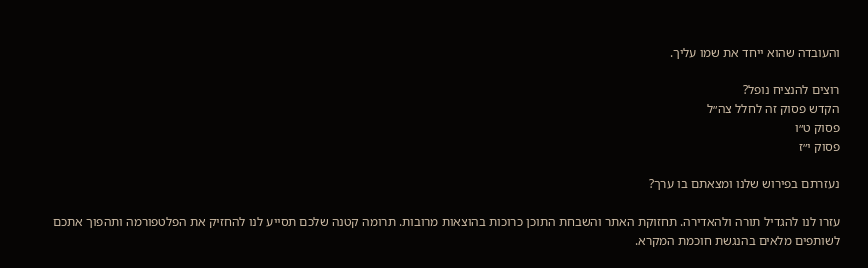והעובדה שהוא ייחד את שמו עליך.

רוצים להנציח נופל?
הקדש פסוק זה לחלל צה״ל
פסוק ט״ו
פסוק י״ז

נעזרתם בפירוש שלנו ומצאתם בו ערך?

עזרו לנו להגדיל תורה ולהאדירה. תחזוקת האתר והשבחת התוכן כרוכות בהוצאות מרובות. תרומה קטנה שלכם תסייע לנו להחזיק את הפלטפורמה ותהפוך אתכם לשותפים מלאים בהנגשת חוכמת המקרא.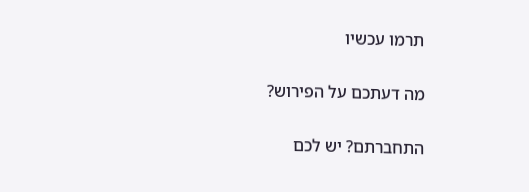תרמו עכשיו

מה דעתכם על הפירוש?

התחברתם? יש לכם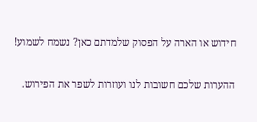חידוש או הארה על הפסוק שלמדתם כאן? נשמח לשמוע!

ההערות שלכם חשובות לנו ועוזרות לשפר את הפירוש.